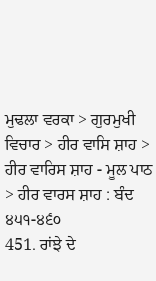ਮੁਢਲਾ ਵਰਕਾ > ਗੁਰਮੁਖੀ ਵਿਚਾਰ > ਹੀਰ ਵਾਸਿ ਸ਼ਾਹ > ਹੀਰ ਵਾਰਿਸ ਸ਼ਾਹ - ਮੂਲ ਪਾਠ > ਹੀਰ ਵਾਰਸ ਸ਼ਾਹ : ਬੰਦ ੪੫੧-੪੬੦
451. ਰਾਂਝੇ ਦੇ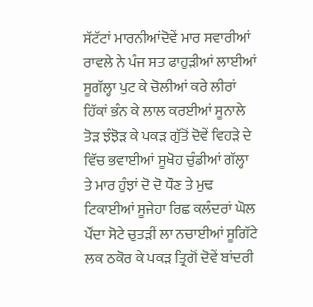ਸੱਟੱਟਾਂ ਮਾਰਨੀਆਂਦੋਵੇਂ ਮਾਰ ਸਵਾਰੀਆਂ ਰਾਵਲੇ ਨੇ ਪੰਜ ਸਤ ਫਾਹੁੜੀਆਂ ਲਾਈਆਂ ਸੂਗੱਲ੍ਹਾ ਪੁਟ ਕੇ ਚੋਲੀਆਂ ਕਰੇ ਲੀਰਾਂ ਹਿੱਕਾਂ ਭੰਨ ਕੇ ਲਾਲ ਕਰਈਆਂ ਸੂਨਾਲੇ ਤੋੜ ਝੰਝੋੜ ਕੇ ਪਕੜ ਗੁੱਤੋਂ ਦੋਵੇਂ ਵਿਹੜੇ ਦੇ ਵਿੱਚ ਭਵਾਈਆਂ ਸੂਖੋਹ ਚੁੰਡੀਆਂ ਗੱਲ੍ਹਾ ਤੇ ਮਾਰ ਹੁੰਝਾਂ ਦੋ ਦੋ ਧੌਣ ਤੇ ਮੁਢ ਟਿਕਾਈਆਂ ਸੂਜੇਹਾ ਰਿਛ ਕਲੰਦਰਾਂ ਘੋਲ ਪੌਂਦਾ ਸੋਟੇ ਚੁਤੜੀਂ ਲਾ ਨਚਾਈਆਂ ਸੂਗਿੱਟੇ ਲਕ ਠਕੋਰ ਕੇ ਪਕੜ ਤ੍ਰਿਗੋਂ ਦੋਵੇਂ ਬਾਂਦਰੀ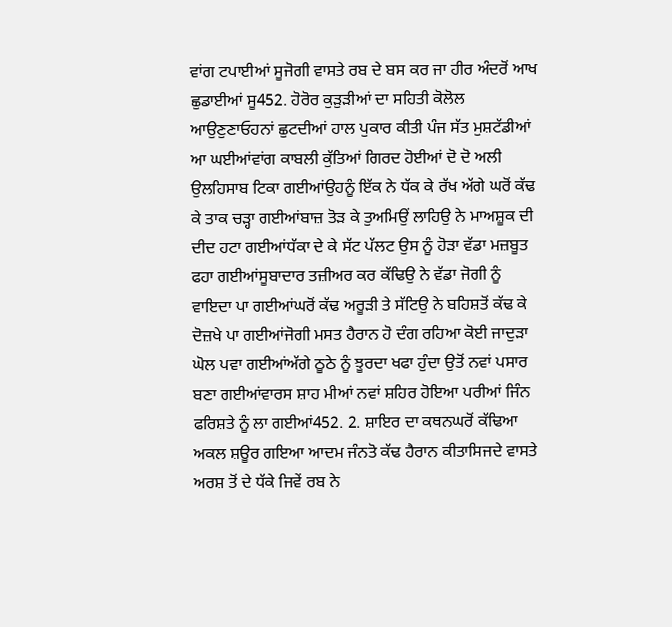ਵਾਂਗ ਟਪਾਈਆਂ ਸੂਜੋਗੀ ਵਾਸਤੇ ਰਬ ਦੇ ਬਸ ਕਰ ਜਾ ਹੀਰ ਅੰਦਰੋਂ ਆਖ ਛੁਡਾਈਆਂ ਸੂ452. ਹੋਰੋਰ ਕੁੜੁੜੀਆਂ ਦਾ ਸਹਿਤੀ ਕੋਲੋਲ ਆਉਣੁਣਾਓਹਨਾਂ ਛੁਟਦੀਆਂ ਹਾਲ ਪੁਕਾਰ ਕੀਤੀ ਪੰਜ ਸੱਤ ਮੁਸ਼ਟੱਡੀਆਂ ਆ ਘਈਆਂਵਾਂਗ ਕਾਬਲੀ ਕੁੱਤਿਆਂ ਗਿਰਦ ਹੋਈਆਂ ਦੋ ਦੋ ਅਲੀ ਉਲਹਿਸਾਬ ਟਿਕਾ ਗਈਆਂਉਹਨੂੰ ਇੱਕ ਨੇ ਧੱਕ ਕੇ ਰੱਖ ਅੱਗੇ ਘਰੋਂ ਕੱਢ ਕੇ ਤਾਕ ਚੜ੍ਹਾ ਗਈਆਂਬਾਜ਼ ਤੋੜ ਕੇ ਤੁਅਮਿਉਂ ਲਾਹਿਉ ਨੇ ਮਾਅਸ਼ੂਕ ਦੀ ਦੀਦ ਹਟਾ ਗਈਆਂਧੱਕਾ ਦੇ ਕੇ ਸੱਟ ਪੱਲਟ ਉਸ ਨੂੰ ਹੋੜਾ ਵੱਡਾ ਮਜ਼ਬੂਤ ਫਹਾ ਗਈਆਂਸੂਬਾਦਾਰ ਤਜ਼ੀਅਰ ਕਰ ਕੱਢਿਉ ਨੇ ਵੱਡਾ ਜੋਗੀ ਨੂੰ ਵਾਇਦਾ ਪਾ ਗਈਆਂਘਰੋਂ ਕੱਢ ਅਰੂੜੀ ਤੇ ਸੱਟਿਉ ਨੇ ਬਹਿਸ਼ਤੋਂ ਕੱਢ ਕੇ ਦੋਜ਼ਖੇ ਪਾ ਗਈਆਂਜੋਗੀ ਮਸਤ ਹੈਰਾਨ ਹੋ ਦੰਗ ਰਹਿਆ ਕੋਈ ਜਾਦੁੜਾ ਘੋਲ ਪਵਾ ਗਈਆਂਅੱਗੇ ਠੂਠੇ ਨੂੰ ਝੂਰਦਾ ਖਫਾ ਹੁੰਦਾ ਉਤੋਂ ਨਵਾਂ ਪਸਾਰ ਬਣਾ ਗਈਆਂਵਾਰਸ ਸ਼ਾਹ ਮੀਆਂ ਨਵਾਂ ਸ਼ਹਿਰ ਹੋਇਆ ਪਰੀਆਂ ਜਿੰਨ ਫਰਿਸ਼ਤੇ ਨੂੰ ਲਾ ਗਈਆਂ452. 2. ਸ਼ਾਇਰ ਦਾ ਕਥਨਘਰੋਂ ਕੱਢਿਆ ਅਕਲ ਸ਼ਊਰ ਗਇਆ ਆਦਮ ਜੰਨਤੋ ਕੱਢ ਹੈਰਾਨ ਕੀਤਾਸਿਜਦੇ ਵਾਸਤੇ ਅਰਸ਼ ਤੋਂ ਦੇ ਧੱਕੇ ਜਿਵੇਂ ਰਬ ਨੇ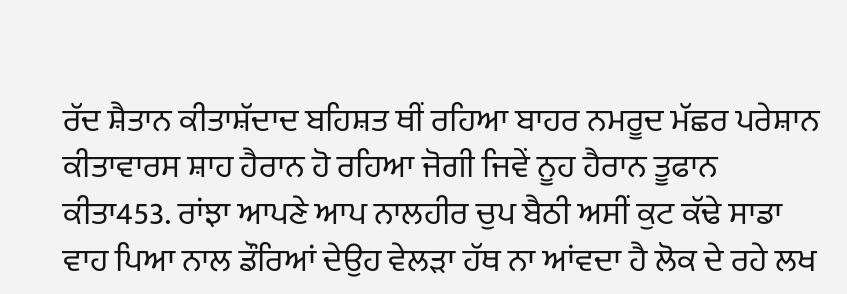ਰੱਦ ਸ਼ੈਤਾਨ ਕੀਤਾਸ਼ੱਦਾਦ ਬਹਿਸ਼ਤ ਥੀਂ ਰਹਿਆ ਬਾਹਰ ਨਮਰੂਦ ਮੱਛਰ ਪਰੇਸ਼ਾਨ ਕੀਤਾਵਾਰਸ ਸ਼ਾਹ ਹੈਰਾਨ ਹੋ ਰਹਿਆ ਜੋਗੀ ਜਿਵੇਂ ਨੂਹ ਹੈਰਾਨ ਤੂਫਾਨ ਕੀਤਾ453. ਰਾਂਝਾ ਆਪਣੇ ਆਪ ਨਾਲਹੀਰ ਚੁਪ ਬੈਠੀ ਅਸੀਂ ਕੁਟ ਕੱਢੇ ਸਾਡਾ ਵਾਹ ਪਿਆ ਨਾਲ ਡੌਰਿਆਂ ਦੇਉਹ ਵੇਲੜਾ ਹੱਥ ਨਾ ਆਂਵਦਾ ਹੈ ਲੋਕ ਦੇ ਰਹੇ ਲਖ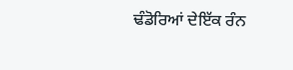ਢੰਡੋਰਿਆਂ ਦੇਇੱਕ ਰੰਨ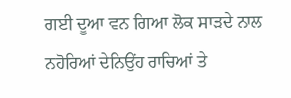ਗਈ ਦੂਆ ਵਨ ਗਿਆ ਲੋਕ ਸਾੜਦੇ ਨਾਲ ਨਹੋਰਿਆਂ ਦੇਨਿਉਂਹ ਰਾਚਿਆਂ ਤੇ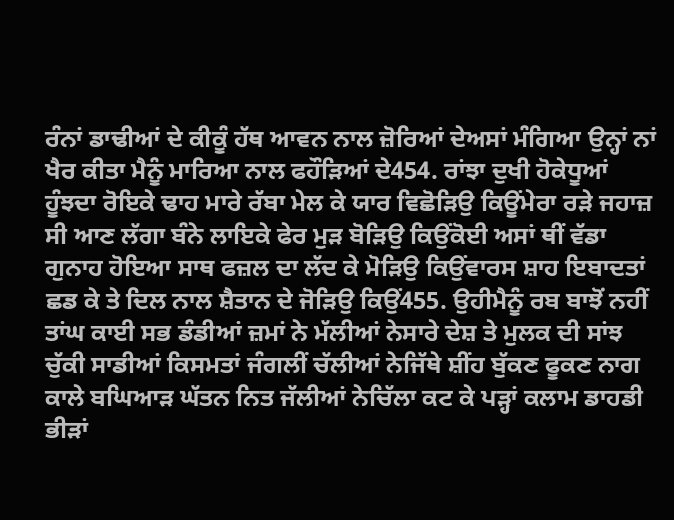ਰੰਨਾਂ ਡਾਢੀਆਂ ਦੇ ਕੀਕੂੰ ਹੱਥ ਆਵਨ ਨਾਲ ਜ਼ੋਰਿਆਂ ਦੇਅਸਾਂ ਮੰਗਿਆ ਉਨ੍ਹਾਂ ਨਾਂ ਖੈਰ ਕੀਤਾ ਮੈਨੂੰ ਮਾਰਿਆ ਨਾਲ ਫਹੌੜਿਆਂ ਦੇ454. ਰਾਂਝਾ ਦੁਖੀ ਹੋਕੇਧੂਆਂ ਹੂੰਝਦਾ ਰੋਇਕੇ ਢਾਹ ਮਾਰੇ ਰੱਬਾ ਮੇਲ ਕੇ ਯਾਰ ਵਿਛੋੜਿਉ ਕਿਊਂਮੇਰਾ ਰੜੇ ਜਹਾਜ਼ ਸੀ ਆਣ ਲੱਗਾ ਬੰਨੇ ਲਾਇਕੇ ਫੇਰ ਮੁੜ ਬੋੜਿਉ ਕਿਉਂਕੋਈ ਅਸਾਂ ਥੀਂ ਵੱਡਾ ਗੁਨਾਹ ਹੋਇਆ ਸਾਥ ਫਜ਼ਲ ਦਾ ਲੱਦ ਕੇ ਮੋੜਿਉ ਕਿਉਂਵਾਰਸ ਸ਼ਾਹ ਇਬਾਦਤਾਂ ਛਡ ਕੇ ਤੇ ਦਿਲ ਨਾਲ ਸ਼ੈਤਾਨ ਦੇ ਜੋੜਿਉ ਕਿਉਂ455. ਉਹੀਮੈਨੂੰ ਰਬ ਬਾਝੋਂ ਨਹੀਂ ਤਾਂਘ ਕਾਈ ਸਭ ਡੰਡੀਆਂ ਜ਼ਮਾਂ ਨੇ ਮੱਲੀਆਂ ਨੇਸਾਰੇ ਦੇਸ਼ ਤੇ ਮੁਲਕ ਦੀ ਸਾਂਝ ਚੁੱਕੀ ਸਾਡੀਆਂ ਕਿਸਮਤਾਂ ਜੰਗਲੀਂ ਚੱਲੀਆਂ ਨੇਜਿੱਥੇ ਸ਼ੀਂਹ ਬੁੱਕਣ ਫੂਕਣ ਨਾਗ ਕਾਲੇ ਬਘਿਆੜ ਘੱਤਨ ਨਿਤ ਜੱਲੀਆਂ ਨੇਚਿੱਲਾ ਕਟ ਕੇ ਪੜ੍ਹਾਂ ਕਲਾਮ ਡਾਹਡੀ ਭੀੜਾਂ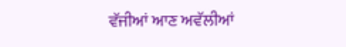ਵੱਜੀਆਂ ਆਣ ਅਵੱਲੀਆਂ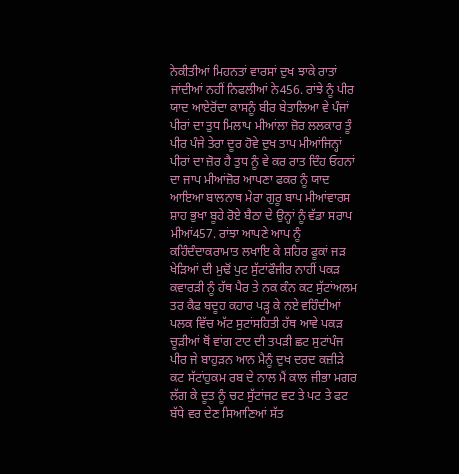ਨੇਕੀਤੀਆਂ ਮਿਹਨਤਾਂ ਵਾਰਸਾਂ ਦੁਖ ਝਾਕੇ ਰਾਤਾਂ ਜਾਂਦੀਆਂ ਨਹੀਂ ਨਿਫਲੀਆਂ ਨੇ456. ਰਾਂਝੇ ਨੂੰ ਪੀਰ ਯਾਦ ਆਏਰੋਂਦਾ ਕਾਸਨੂੰ ਬੀਰ ਬੇਤਾਲਿਆ ਵੇ ਪੰਜਾਂ ਪੀਰਾਂ ਦਾ ਤੁਧ ਮਿਲਾਪ ਮੀਆਂਲਾ ਜ਼ੋਰ ਲਲਕਾਰ ਤੂੰ ਪੀਰ ਪੰਜੇ ਤੇਰਾ ਦੂਰ ਹੋਵੇ ਦੁਖ ਤਾਪ ਮੀਆਂਜਿਨ੍ਹਾਂ ਪੀਰਾਂ ਦਾ ਜ਼ੋਰ ਹੈ ਤੁਧ ਨੂੰ ਵੇ ਕਰ ਰਾਤ ਦਿੰਹ ਓਹਨਾਂ ਦਾ ਜਾਪ ਮੀਆਂਜ਼ੋਰ ਆਪਣਾ ਫਕਰ ਨੂੰ ਯਾਦ ਆਇਆ ਬਾਲਨਾਥ ਮੇਰਾ ਗੁਰੂ ਬਾਪ ਮੀਆਂਵਾਰਸ ਸ਼ਾਹ ਭੁਖਾ ਬੂਹੇ ਰੋਏ ਬੈਠਾ ਦੇ ਉਨ੍ਹਾਂ ਨੂੰ ਵੱਡਾ ਸਰਾਪ ਮੀਆਂ457. ਰਾਂਝਾ ਆਪਣੇ ਆਪ ਨੂੰ ਕਹਿੰਦੰਦਾਕਰਾਮਾਤ ਲਖਾਇ ਕੇ ਸ਼ਹਿਰ ਫੂਕਾਂ ਜੜ ਖੇੜਿਆਂ ਦੀ ਮੁਢੋਂ ਪੁਟ ਸੁੱਟਾਂਫੌਜੀਰ ਨਾਹੀਂ ਪਕੜ ਕਵਾਰੜੀ ਨੂੰ ਹੱਥ ਪੈਰ ਤੇ ਨਕ ਕੰਨ ਕਟ ਸੁੱਟਾਂਅਲਮ ਤਰ ਕੈਫ ਬਦੂਹ ਕਹਾਰ ਪੜ੍ਹ ਕੇ ਨਏ ਵਹਿੰਦੀਆਂ ਪਲਕ ਵਿੱਚ ਅੱਟ ਸੁਟਾਂਸਹਿਤੀ ਹੱਥ ਆਵੇ ਪਕੜ ਚੂੜੀਆਂ ਥੋਂ ਵਾਂਗ ਟਾਟ ਦੀ ਤਪੜੀ ਛਟ ਸੁਟਾਂਪੰਜ ਪੀਰ ਜੇ ਬਾਹੁੜਨ ਆਨ ਮੈਨੂੰ ਦੁਖ ਦਰਦ ਕਜ਼ੀੜੇ ਕਟ ਸੱਟਾਂਹੁਕਮ ਰਬ ਦੇ ਨਾਲ ਮੈਂ ਕਾਲ ਜੀਭਾ ਮਗਰ ਲੱਗ ਕੇ ਦੂਤ ਨੂੰ ਚਟ ਸੁੱਟਾਂਜਟ ਵਟ ਤੇ ਪਟ ਤੇ ਫਟ ਬੱਧੇ ਵਰ ਦੇਣ ਸਿਆਣਿਆਂ ਸੱਤ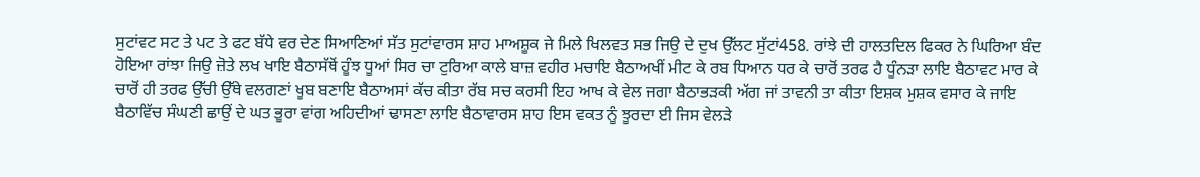ਸੁਟਾਂਵਟ ਸਟ ਤੇ ਪਟ ਤੇ ਫਟ ਬੱਧੇ ਵਰ ਦੇਣ ਸਿਆਣਿਆਂ ਸੱਤ ਸੁਟਾਂਵਾਰਸ ਸ਼ਾਹ ਮਾਅਸ਼ੂਕ ਜੇ ਮਿਲੇ ਖਿਲਵਤ ਸਭ ਜਿਉ ਦੇ ਦੁਖ ਉੱਲਟ ਸੁੱਟਾਂ458. ਰਾਂਝੇ ਦੀ ਹਾਲਤਦਿਲ ਫਿਕਰ ਨੇ ਘਿਰਿਆ ਬੰਦ ਹੋਇਆ ਰਾਂਝਾ ਜਿਉ ਜ਼ੋਤੇ ਲਖ ਖਾਇ ਬੈਠਾਸੱਥੋਂ ਹੂੰਝ ਧੂਆਂ ਸਿਰ ਚਾ ਟੁਰਿਆ ਕਾਲੇ ਬਾਜ਼ ਵਹੀਰ ਮਚਾਇ ਬੈਠਾਅਖੀਂ ਮੀਟ ਕੇ ਰਬ ਧਿਆਨ ਧਰ ਕੇ ਚਾਰੋਂ ਤਰਫ ਹੈ ਧੂੰਨੜਾ ਲਾਇ ਬੈਠਾਵਟ ਮਾਰ ਕੇ ਚਾਰੋਂ ਹੀ ਤਰਫ ਉੱਚੀ ਉੱਥੇ ਵਲਗਣਾਂ ਖੂਬ ਬਣਾਇ ਬੈਠਾਅਸਾਂ ਕੱਚ ਕੀਤਾ ਰੱਬ ਸਚ ਕਰਸੀ ਇਹ ਆਖ ਕੇ ਵੇਲ ਜਗਾ ਬੈਠਾਭੜਕੀ ਅੱਗ ਜਾਂ ਤਾਵਨੀ ਤਾ ਕੀਤਾ ਇਸ਼ਕ ਮੁਸ਼ਕ ਵਸਾਰ ਕੇ ਜਾਇ ਬੈਠਾਵਿੱਚ ਸੰਘਣੀ ਛਾਉਂ ਦੇ ਘਤ ਭੂਰਾ ਵਾਂਗ ਅਹਿਦੀਆਂ ਢਾਸਣਾ ਲਾਇ ਬੈਠਾਵਾਰਸ ਸ਼ਾਹ ਇਸ ਵਕਤ ਨੂੰ ਝੂਰਦਾ ਈ ਜਿਸ ਵੇਲੜੇ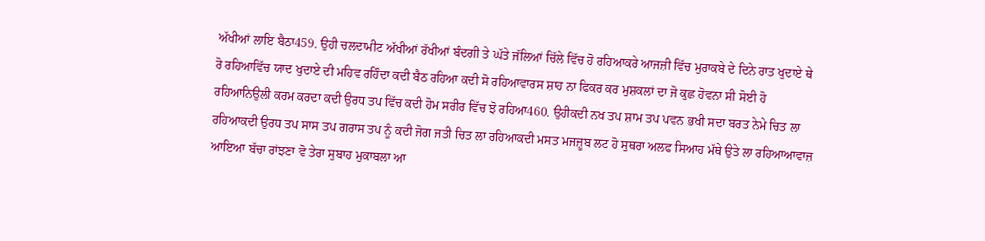ਅੱਖੀਆਂ ਲਾਇ ਬੈਠਾ459. ਉਹੀ ਚਲਦਾਮੀਟ ਅੱਖੀਆਂ ਰੱਖੀਆਂ ਬੰਦਗੀ ਤੇ ਘੱਤੇ ਜੱਲਿਆਂ ਚਿੱਲੇ ਵਿੱਚ ਹੋ ਰਹਿਆਕਰੇ ਆਜਜ਼ੀ ਵਿੱਚ ਮੁਰਾਕਬੇ ਦੇ ਦਿਨੇ ਰਾਤ ਖੁਦਾਏ ਥੇ ਰੋ ਰਹਿਆਵਿੱਚ ਯਾਦ ਖੁਦਾਏ ਦੀ ਮਹਿਵ ਰਹਿੰਦਾ ਕਦੀ ਬੈਠ ਰਹਿਆ ਕਦੀ ਸੋ ਰਹਿਆਵਾਰਸ ਸ਼ਾਹ ਨਾ ਫਿਕਰ ਕਰ ਮੁਸ਼ਕਲਾਂ ਦਾ ਜੋ ਕੁਛ ਹੋਵਨਾ ਸੀ ਸੋਈ ਹੋ ਰਹਿਆਨਿਉਲੀ ਕਰਮ ਕਰਦਾ ਕਦੀ ਉਰਧ ਤਪ ਵਿੱਚ ਕਦੀ ਹੋਮ ਸਰੀਰ ਵਿੱਚ ਝੋ ਰਹਿਆ460. ਉਹੀਕਦੀ ਨਖ ਤਪ ਸ਼ਾਮ ਤਪ ਪਵਨ ਭਖੀ ਸਦਾ ਬਰਤ ਨੇਮੇ ਚਿਤ ਲਾ ਰਹਿਆਕਦੀ ਉਰਧ ਤਪ ਸਾਸ ਤਪ ਗਰਾਸ ਤਪ ਨੂੰ ਕਦੀ ਜੋਗ ਜਤੀ ਚਿਤ ਲਾ ਰਹਿਆਕਦੀ ਮਸਤ ਮਜਜ਼ੂਬ ਲਟ ਹੋ ਸੁਥਰਾ ਅਲਫ ਸਿਆਹ ਮੱਥੇ ਉਤੇ ਲਾ ਰਹਿਆਆਵਾਜ਼ ਆਇਆ ਬੱਚਾ ਰਾਂਝਣਾ ਵੋ ਤੇਰਾ ਸੁਬਾਹ ਮੁਕਾਬਲਾ ਆ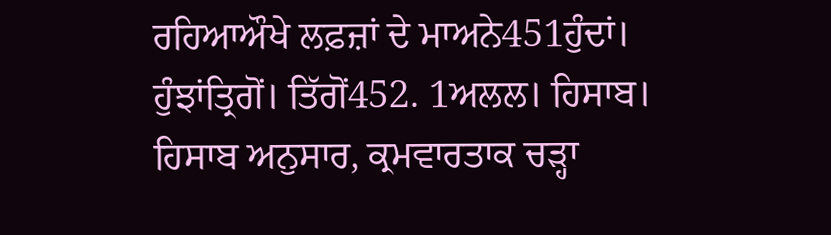ਰਹਿਆਔਖੇ ਲਫ਼ਜ਼ਾਂ ਦੇ ਮਾਅਨੇ451ਹੁੰਦਾਂ। ਹੁੰਝਾਂਤ੍ਰਿਗੋਂ। ਤਿੱਗੋਂ452. 1ਅਲਲ। ਹਿਸਾਬ। ਹਿਸਾਬ ਅਨੁਸਾਰ, ਕ੍ਰਮਵਾਰਤਾਕ ਚੜ੍ਹਾ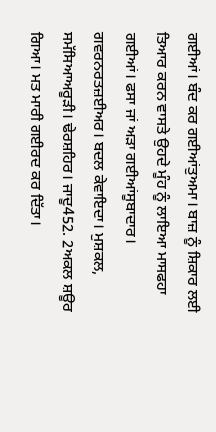ਗਈਆਂ। ਬੰਦ ਕਰ ਗਈਆਂਤੁਅਮਾ। ਬਾਜ਼ ਨੂੰ ਸ਼ਿਕਾਰ ਲਈ ਤਿਆਰ ਕਰਨ ਵਾਸਤੇ ਉਹਦੇ ਮੂੰਹ ਨੂੰ ਲਾਇਆ ਮਾਸਫਹਾ ਗਈਆਂ। ਫਸਾ ਜਾਂ ਅੜਾ ਗਈਆਂਸੂਬਾਦਾਰ। ਗਵਰਨਰਤਜ਼ਈਅਰ। ਬਦਲ ਕੇਵਾਇਦਾ। ਮੁਸ਼ਕਲ, ਸਮੱਸਿਆਅਰੂੜੀ। ਢੇਰਸ਼ਹਿਰ। ਜਾਦੂ452. 2ਅਕਲ ਸ਼ਊਰ ਗਿਆ। ਮਤ ਮਾਰੀ ਗਈਰਦ ਕਰ ਦਿੱਤਾ।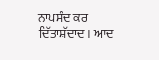ਨਾਪਸੰਦ ਕਰ ਦਿੱਤਾਸ਼ੱਦਾਦ। ਆਦ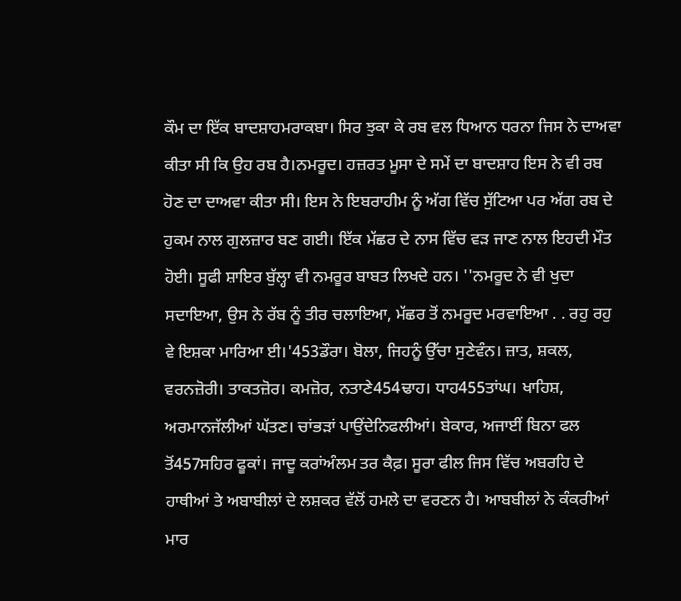ਕੌਮ ਦਾ ਇੱਕ ਬਾਦਸ਼ਾਹਮਰਾਕਬਾ। ਸਿਰ ਝੁਕਾ ਕੇ ਰਬ ਵਲ ਧਿਆਨ ਧਰਨਾ ਜਿਸ ਨੇ ਦਾਅਵਾ ਕੀਤਾ ਸੀ ਕਿ ਉਹ ਰਬ ਹੈ।ਨਮਰੂਦ। ਹਜ਼ਰਤ ਮੂਸਾ ਦੇ ਸਮੇਂ ਦਾ ਬਾਦਸ਼ਾਹ ਇਸ ਨੇ ਵੀ ਰਬ ਹੋਣ ਦਾ ਦਾਅਵਾ ਕੀਤਾ ਸੀ। ਇਸ ਨੇ ਇਬਰਾਹੀਮ ਨੂੰ ਅੱਗ ਵਿੱਚ ਸੁੱਟਿਆ ਪਰ ਅੱਗ ਰਬ ਦੇ ਹੁਕਮ ਨਾਲ ਗੁਲਜ਼ਾਰ ਬਣ ਗਈ। ਇੱਕ ਮੱਛਰ ਦੇ ਨਾਸ ਵਿੱਚ ਵੜ ਜਾਣ ਨਾਲ ਇਹਦੀ ਮੌਤ ਹੋਈ। ਸੂਫੀ ਸ਼ਾਇਰ ਬੁੱਲ੍ਹਾ ਵੀ ਨਮਰੂਰ ਬਾਬਤ ਲਿਖਦੇ ਹਨ। ''ਨਮਰੂਦ ਨੇ ਵੀ ਖੁਦਾ ਸਦਾਇਆ, ਉਸ ਨੇ ਰੱਬ ਨੂੰ ਤੀਰ ਚਲਾਇਆ, ਮੱਛਰ ਤੋਂ ਨਮਰੂਦ ਮਰਵਾਇਆ . . ਰਹੁ ਰਹੁ ਵੇ ਇਸ਼ਕਾ ਮਾਰਿਆ ਈ।'453ਡੌਰਾ। ਬੋਲਾ, ਜਿਹਨੂੰ ਉੱਚਾ ਸੁਣੇਵੰਨ। ਜ਼ਾਤ, ਸ਼ਕਲ, ਵਰਨਜ਼ੋਰੀ। ਤਾਕਤਜ਼ੋਰ। ਕਮਜ਼ੋਰ, ਨਤਾਣੇ454ਢਾਹ। ਧਾਹ455ਤਾਂਘ। ਖਾਹਿਸ਼, ਅਰਮਾਨਜੱਲੀਆਂ ਘੱਤਣ। ਚਾਂਭੜਾਂ ਪਾਉਂਦੇਨਿਫਲੀਆਂ। ਬੇਕਾਰ, ਅਜਾਈਂ ਬਿਨਾ ਫਲ ਤੋਂ457ਸਹਿਰ ਫੂਕਾਂ। ਜਾਦੂ ਕਰਾਂਅੰਲਮ ਤਰ ਕੈਫ਼। ਸੂਰਾ ਫੀਲ ਜਿਸ ਵਿੱਚ ਅਬਰਹਿ ਦੇ ਹਾਥੀਆਂ ਤੇ ਅਬਾਬੀਲਾਂ ਦੇ ਲਸ਼ਕਰ ਵੱਲੋਂ ਹਮਲੇ ਦਾ ਵਰਣਨ ਹੈ। ਆਬਬੀਲਾਂ ਨੇ ਕੰਕਰੀਆਂ ਮਾਰ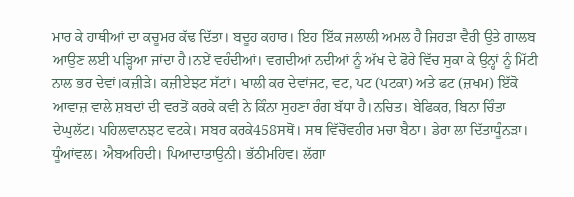ਮਾਰ ਕੇ ਹਾਥੀਆਂ ਦਾ ਕਚੂਮਰ ਕੱਢ ਦਿੱਤਾ। ਬਦੂਹ ਕਹਾਰ। ਇਹ ਇੱਕ ਜਲਾਲੀ ਅਮਲ ਹੈ ਜਿਹੜਾ ਵੈਰੀ ਉਤੇ ਗਾਲਬ ਆਉਣ ਲਈ ਪੜ੍ਹਿਆ ਜਾਂਦਾ ਹੈ।ਨਏਂ ਵਹੰਦੀਆਂ। ਵਗਦੀਆਂ ਨਦੀਆਂ ਨੂੰ ਅੱਖ ਦੇ ਫੋਰੇ ਵਿੱਚ ਸੁਕਾ ਕੇ ਉਨ੍ਹਾਂ ਨੂੰ ਮਿੱਟੀ ਨਾਲ ਭਰ ਦੇਵਾਂ।ਕਜ਼ੀੜੇ। ਕਜ਼ੀਏਝਟ ਸੱਟਾਂ। ਖਾਲੀ ਕਰ ਦੇਵਾਂਜਟ, ਵਟ, ਪਟ (ਪਟਕਾ) ਅਤੇ ਫਟ (ਜ਼ਖਮ) ਇੱਕੋ ਆਵਾਜ਼ ਵਾਲੇ ਸ਼ਬਦਾਂ ਦੀ ਵਰਤੋਂ ਕਰਕੇ ਕਵੀ ਨੇ ਕਿੰਨਾ ਸੁਹਣਾ ਰੰਗ ਬੱਧਾ ਹੈ।ਨਚਿਤ। ਬੇਫਿਕਰ, ਬਿਨਾ ਚਿੰਤਾ ਦੇਘੁਲੱਟ। ਪਹਿਲਵਾਨਝਟ ਵਟਕੇ। ਸਬਰ ਕਰਕੇ458ਸਥੋਂ। ਸਥ ਵਿੱਚੋਂਵਹੀਰ ਮਚਾ ਬੈਠਾ। ਡੇਰਾ ਲਾ ਦਿੱਤਾਧੂੰਨੜਾ। ਧੂੰਆਂਵਲ। ਐਬਅਹਿਦੀ। ਪਿਆਦਾਤਾਉਨੀ। ਭੱਠੀਮਹਿਵ। ਲੱਗਾ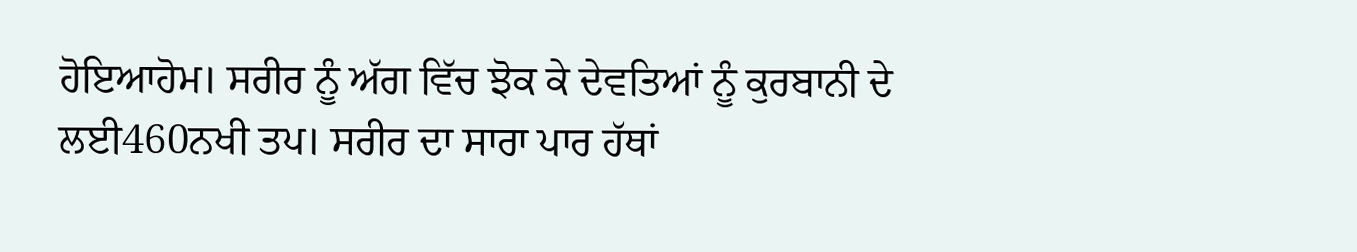ਹੋਇਆਹੋਮ। ਸਰੀਰ ਨੂੰ ਅੱਗ ਵਿੱਚ ਝੋਕ ਕੇ ਦੇਵਤਿਆਂ ਨੂੰ ਕੁਰਬਾਨੀ ਦੇ ਲਈ460ਨਖੀ ਤਪ। ਸਰੀਰ ਦਾ ਸਾਰਾ ਪਾਰ ਹੱਥਾਂ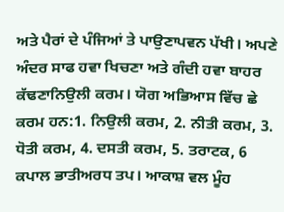ਅਤੇ ਪੈਰਾਂ ਦੇ ਪੰਜਿਆਂ ਤੇ ਪਾਉਣਾਪਵਨ ਪੱਖੀ। ਅਪਣੇ ਅੰਦਰ ਸਾਫ ਹਵਾ ਖਿਚਣਾ ਅਤੇ ਗੰਦੀ ਹਵਾ ਬਾਹਰ ਕੱਢਣਾਨਿਉਲੀ ਕਰਮ। ਯੋਗ ਅਭਿਆਸ ਵਿੱਚ ਛੇ ਕਰਮ ਹਨ:1. ਨਿਉਲੀ ਕਰਮ, 2. ਨੀਤੀ ਕਰਮ, 3. ਧੋਤੀ ਕਰਮ, 4. ਦਸਤੀ ਕਰਮ, 5. ਤਰਾਟਕ, 6 ਕਪਾਲ ਭਾਤੀਅਰਧ ਤਪ। ਆਕਾਸ਼ ਵਲ ਮੂੰਹ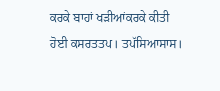ਕਰਕੇ ਬਾਹਾਂ ਖੜੀਆਂਕਰਕੇ ਕੀਤੀ ਹੋਈ ਕਸਰਤਤਪ। ਤਪੱਸਿਆਸਾਸ।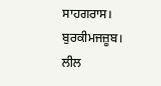ਸਾਹਗਰਾਸ। ਬੁਰਕੀਮਜਜ਼ੂਬ। ਲੀਲ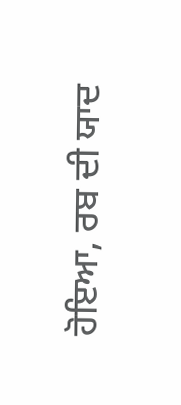ਹੋਇਆ, ਰਬ ਦੀ ਯਾਦ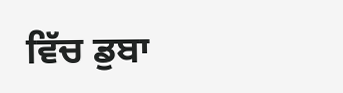ਵਿੱਚ ਡੁਬਾ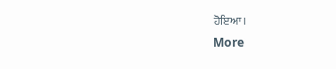ਹੋਇਆ।
More